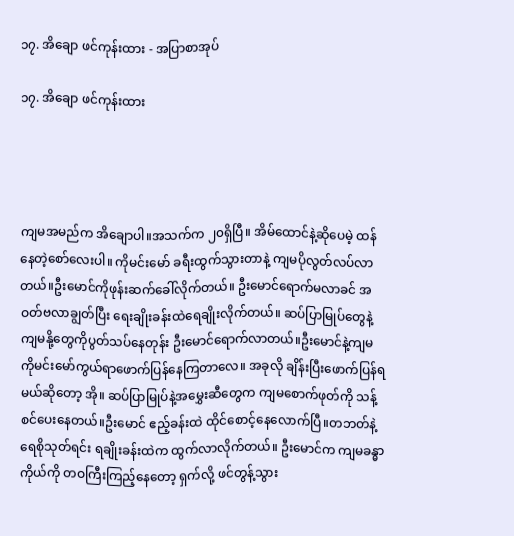၁၇. အိချော ဖင်ကုန်းထား - အပြာစာအုပ်

၁၇. အိချော ဖင်ကုန်းထား




ကျမအမည်က အိချောပါ။အသက်က ၂၀ရှိပြီ။ အိမ်ထောင်နဲ့ဆိုပေမဲ့ ထန်နေတဲ့စော်လေးပါ။ ကိုမင်းမော် ခရီးထွက်သွားတာနဲ့ ကျမပိုလွတ်လပ်လာတယ်။ဦးမောင်ကိုဖုန်းဆက်ခေါ်လိုက်တယ်။ ဦးမောင်ရောက်မလာခင် အဝတ်ဗလာချွတ်ပြီး ရေးချိုးခန်းထဲရေချိုးလိုက်တယ်။ ဆပ်ပြာမြုပ်တွေနဲ့ကျမနို့တွေကိုပွတ်သပ်နေတုန်း ဦးမောင်ရောက်လာတယ်။ဦးမောင်နဲ့ကျမ ကိုမင်းမော်ကွယ်ရာဖောက်ပြန်နေကြတာလေ။ အခုလို ချိန်းပြီးဖောက်ပြန်ရမယ်ဆိုတော့ အို။ ဆပ်ပြာမြုပ်နဲ့အမွှေးဆီတွေက ကျမစောက်ဖုတ်ကို သန့်စင်ပေးနေတယ်။ဦးမောင် ဧည့်ခန်းထဲ ထိုင်စောင့်နေလောက်ပြီ။တဘတ်နဲ့ရေစိုသုတ်ရင်း ရချိုးခန်းထဲက ထွက်လာလိုက်တယ်။ ဦးမောင်က ကျမခန္ဓာကိုယ်ကို တဝကြီးကြည့်နေတော့ ရှက်လို့ ဖင်တွန့်သွား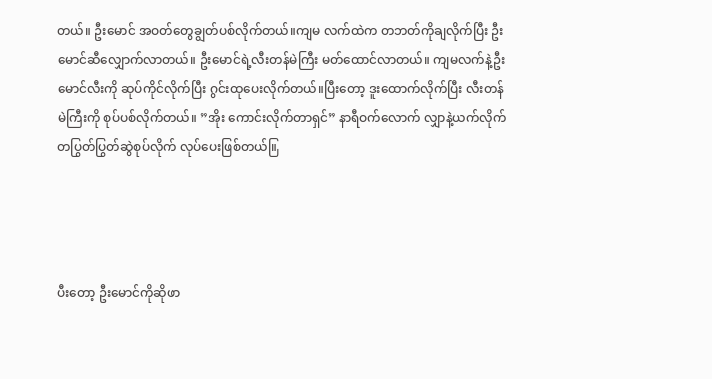တယ်။ ဦးမောင် အဝတ်တွေချွတ်ပစ်လိုက်တယ်။ကျမ လက်ထဲက တဘတ်ကိုချလိုက်ပြီး ဦးမောင်ဆီလျှောက်လာတယ်။ ဦးမောင်ရဲ့လီးတန်မဲကြီး မတ်ထောင်လာတယ်။ ကျမလက်နဲ့ဦးမောင်လီးကို ဆုပ်ကိုင်လိုက်ပြီး ဂွင်းထုပေးလိုက်တယ်။ပြီးတော့ ဒူးထောက်လိုက်ပြီး လီးတန်မဲကြီးကို စုပ်ပစ်လိုက်တယ်။ ”အိုး ကောင်းလိုက်တာရှင်” နာရီဝက်လောက် လျှာနဲ့ယက်လိုက်တပြွတ်ပြွတ်ဆွဲစုပ်လိုက် လုပ်ပေးဖြစ်တယ်။ြ




ပီးတော့ ဦးမောင်ကိုဆိုဖာ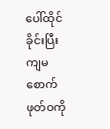ပေါ်ထိုင်ခိုင်းပြီး ကျမစောက်ဖုတ်ဝကို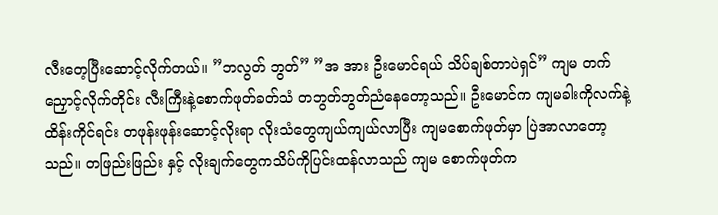လီးတေ့ပြီးဆောင့်လိုက်တယ်။ ”ဘလွတ် ဘွတ်” ”အ အား ဦးမောင်ရယ် သိပ်ချစ်တာပဲရှင်” ကျမ တက်ညှောင့်လိုက်တိုင်း လီးကြီးနဲ့စောက်ဖုတ်ခတ်သံ တဘွတ်ဘွတ်ညံနေတော့သည်။ ဦးမောင်က ကျမခါးကိုလက်နဲ့ထိန်းကိုင်ရင်း တဖုန်းဖုန်းဆောင့်လိုးရာ လိုးသံတွေကျယ်ကျယ်လာပြီး ကျမစောက်ဖုတ်မှာ ပြဲအာလာတော့သည်။ တဖြည်းဖြည်း နှင့် လိုးချက်တွေကသိပ်ကိုပြင်းထန်လာသည် ကျမ စောက်ဖုတ်က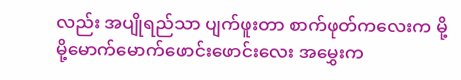လည်း အပျိုရည်သာ ပျက်ဖူးတာ စာက်ဖုတ်ကလေးက မို့မို့မောက်မောက်ဖောင်းဖောင်းလေး အမွှေးက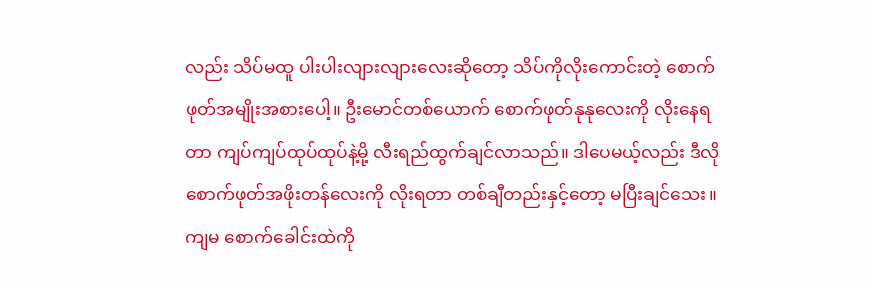လည်း သိပ်မထူ ပါးပါးလျားလျားလေးဆိုတော့ သိပ်ကိုလိုးကောင်းတဲ့ စောက်ဖုတ်အမျိုးအစားပေါ့။ ဦးမောင်တစ်ယောက် စောက်ဖုတ်နုနုလေးကို လိုးနေရတာ ကျပ်ကျပ်ထုပ်ထုပ်နဲ့မို့ လီးရည်ထွက်ချင်လာသည်။ ဒါပေမယ့်လည်း ဒီလိုစောက်ဖုတ်အဖိုးတန်လေးကို လိုးရတာ တစ်ချီတည်းနှင့်တော့ မပြီးချင်သေး။ ကျမ စောက်ခေါင်းထဲကို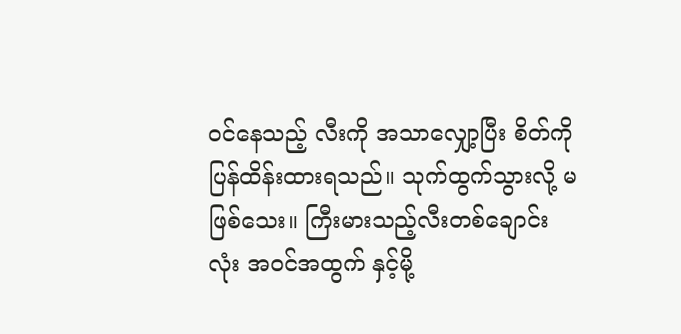ဝင်နေသည့် လီးကို အသာလျှော့ပြီး စိတ်ကို ပြန်ထိန်းထားရသည်။ သုက်ထွက်သွားလို့ မဖြစ်သေး။ ကြီးမားသည့်လီးတစ်ချောင်းလုံး အဝင်အထွက် နှင့်မို့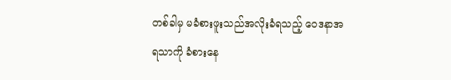တစ်ခါမှ မခံစားဖူးသည်အလိုးခံရသည့် ဝေဒနာအရသာကို ခံစားနေ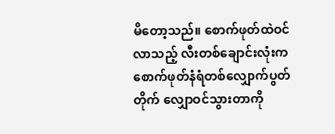မိတော့သည်။ စောက်ဖုတ်ထဲဝင်လာသည့် လီးတစ်ချောင်းလုံးက စောက်ဖုတ်နံရံတစ်လျှောက်ပွတ်တိုက် လျှောဝင်သွားတာကို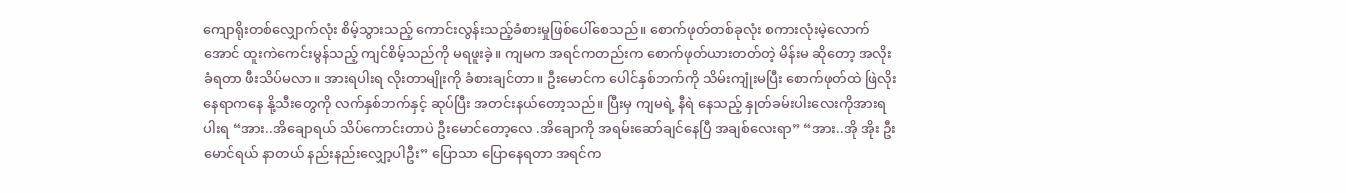ကျောရိုးတစ်လျှောက်လုံး စိမ့်သွားသည့် ကောင်းလွန်းသည့်ခံစားမှုဖြစ်ပေါ်စေသည်။ စောက်ဖုတ်တစ်ခုလုံး စကားလုံးမဲ့လောက်အောင် ထူးကဲကေင်းမွန်သည့် ကျင်စိမ့်သည်ကို မရဖူးခဲ့။ ကျမက အရင်ကတည်းက စောက်ဖုတ်ယားတတ်တဲ့ မိန်းမ ဆိုတော့ အလိုးခံရတာ ဖီးသိပ်မလာ။ အားရပါးရ လိုးတာမျိုးကို ခံစားချင်တာ။ ဦးမောင်က ပေါင်နှစ်ဘက်ကို သိမ်းကျုံးမပြီး စောက်ဖုတ်ထဲ ဖြဲလိုးနေရာကနေ နို့သီးတွေကို လက်နှစ်ဘက်နှင့် ဆုပ်ပြီး အတင်းနယ်တော့သည်။ ပြီးမှ ကျမရဲ့ နီရဲ နေသည့် နှုတ်ခမ်းပါးလေးကိုအားရပါးရ “အား..အိချောရယ် သိပ်ကောင်းတာပဲ ဦးမောင်တော့လေ .အိချောကို အရမ်းဆော်ချင်နေပြီ အချစ်လေးရာ” “အား..အို အိုး ဦးမောင်ရယ် နာတယ် နည်းနည်းလျှော့ပါဦး” ပြောသာ ပြောနေရတာ အရင်က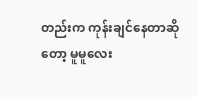တည်းက ကုန်းချင်နေတာဆိုတော့ မူမူလေး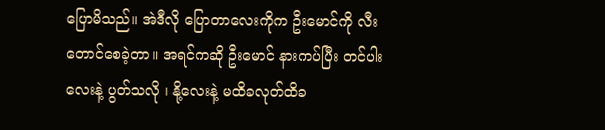ပြောမိသည်။ အဲဒီလို ပြောတာလေးကိုက ဦးမောင်ကို လီးတောင်စေခဲ့တာ။ အရင်ကဆို ဦးမောင် နားကပ်ပြီး တင်ပါးလေးနဲ့ ပွတ်သလို ၊ နို့လေးနဲ့ မထိခလုတ်ထိခ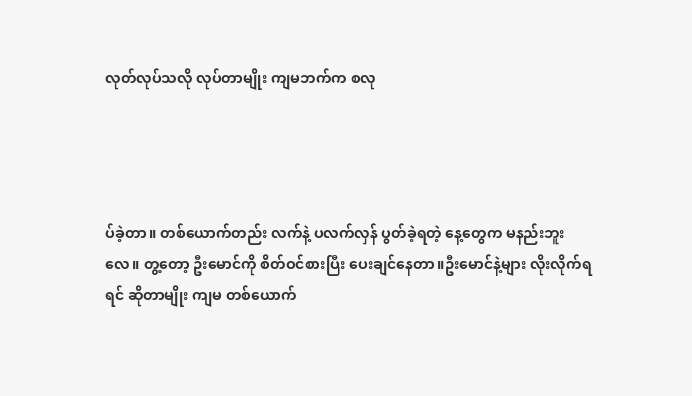လုတ်လုပ်သလို လုပ်တာမျိုး ကျမဘက်က စလု




ပ်ခဲ့တာ။ တစ်ယောက်တည်း လက်နဲ့ ပလက်လှန် ပွတ်ခဲ့ရတဲ့ နေ့တွေက မနည်းဘူးလေ။ တွ့တော့ ဦးမောင်ကို စိတ်ဝင်စားပြီး ပေးချင်နေတာ။ဦးမောင်နဲ့များ လိုးလိုက်ရရင် ဆိုတာမျိုး ကျမ တစ်ယောက်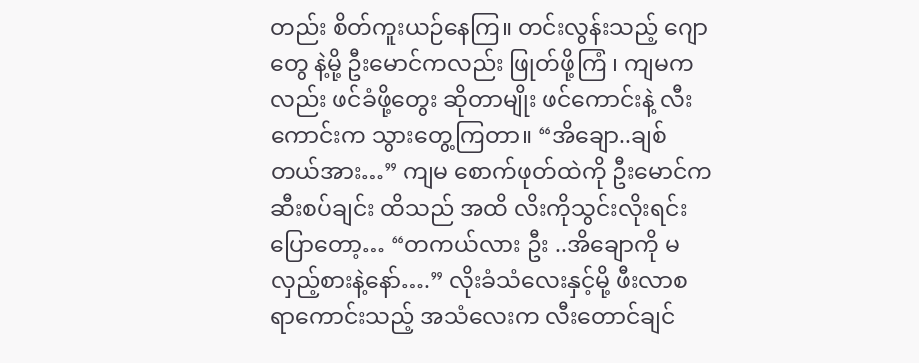တည်း စိတ်ကူးယဉ်နေကြ။ တင်းလွန်းသည့် ဂျောတွေ နဲ့မို့ ဦးမောင်ကလည်း ဖြုတ်ဖို့ကြံ ၊ ကျမကလည်း ဖင်ခံဖို့တွေး ဆိုတာမျိုး ဖင်ကောင်းနဲ့ လီးကောင်းက သွားတွေ့ကြတာ။ “အိချော..ချစ်တယ်အား…” ကျမ စောက်ဖုတ်ထဲကို ဦးမောင်က ဆီးစပ်ချင်း ထိသည် အထိ လိးကိုသွင်းလိုးရင်း ပြောတော့… “တကယ်လား ဦး ..အိချောကို မလှည့်စားနဲ့နော်….” လိုးခံသံလေးနှင့်မို့ ဖီးလာစရာကောင်းသည့် အသံလေးက လီးတောင်ချင်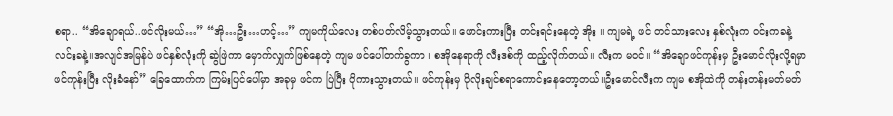စရာ.. “အိချောရယ်..ဖင်လိုးမယ်…” “အို…ဦး…ဟင့်…” ကျမကိုယ်လေး တစ်ပတ်လိမ့်သွားတယ်။ ဖောင်းကားပြီး တင်းရင်းနေတဲ့ အိုး ။ ကျမရဲ့ ဖင် တင်သားလေး နှစ်လုံးက ဝင်းကခနဲ့ လင်းခနဲ့။အလျင်အမြန်ပဲ ဖင်နှစ်လုံးကို ဆွဲဖြဲကာ မှောက်လျှက်ဖြစ်နေတဲ့ ကျမ ဖင်ပေါ်တက်ခွကာ ၊ စအိုနေရာကို လီးဒစ်ကို ထည့်လိုက်တယ်။ လီးက မဝင်။ “အိချောဖင်ကုန်းမှ ဦးမောင်လိုးလို့ရမှာ ဖင်ကုန်းပြီး လိုးခံနော်” ခြေထောက်က ကြမ်းပြင်ပေါ်မှာ အခုမှ ဖင်က ပြဲပြီး ပိုကားသွားတယ်။ ဖင်ကုန်းမှ ပိုလိုးချင်စရာကောင်းနေတော့တယ်။ဦးမောင်လီးက ကျမ စအိုထဲကို တန်းတန်းမတ်မတ်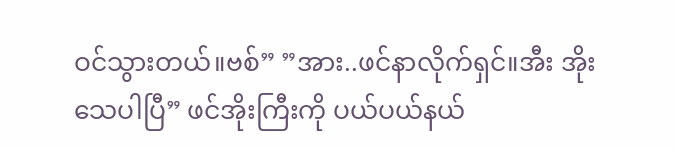ဝင်သွားတယ်။ဗစ်” ”အား..ဖင်နာလိုက်ရှင်။အီး အိုး သေပါပြီ” ဖင်အိုးကြီးကို ပယ်ပယ်နယ်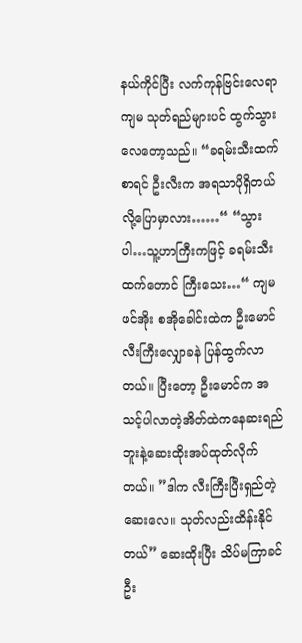နယ်ကိုင်ပြီး လက်ကုန်ဗြင်းလေရာ ကျမ သုတ်ရည်များပင် ထွက်သွားလေတော့သည်။ “ခရမ်းသီးထက်စာရင် ဦးလီးက အရသာပိုရှိတယ်လို့ပြောမှာလား……“ “သွားပါ…သူ့ဟာကြီးကဖြင့် ခရမ်းသီးထက်တောင် ကြီးသေး…“ ကျမ ဖင်အိုး စအိုခေါင်းထဲက ဦးမောင်လီးကြီးလျှောခနဲ ပြန်ထွက်လာတယ်။ ပြီးတော့ ဦးမောင်က အသင့်ပါလာတဲ့အိတ်ထဲကနေဆးရည်ဘူးနဲ့ဆေးထိုးအပ်ထုတ်လိုက်တယ်။ ”ဒါက လီးကြီးပြီးရှည်တဲ့ဆေးလေ။ သုတ်လည်းထိန်းနိုင်တယ်” ဆေးထိုးပြီး သိပ်မကြာခင် ဦး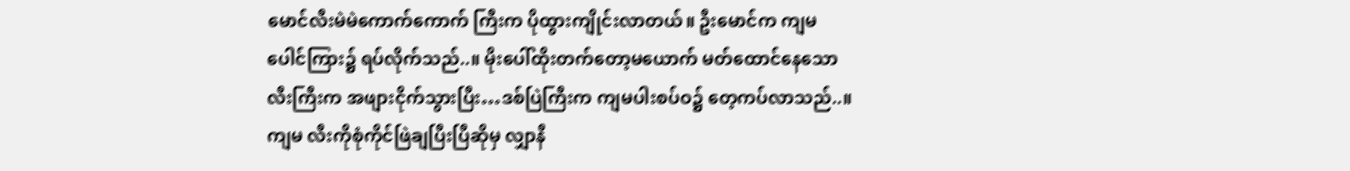မောင်လီးမဲမဲကောက်ကောက် ကြီးက ပိုထွားကျိုင်းလာတယ်။ ဦးမောင်က ကျမပေါင်ကြား၌ ရပ်လိုက်သည်..။ မိုးပေါ်ထိုးတက်တော့မယောက် မတ်ထောင်နေသော လီးကြီးက အဖျားငိုက်သွားပြီး…ဒစ်ပြဲကြီးက ကျမပါးစပ်ဝ၌ တေ့ကပ်လာသည်..။ ကျမ လီးကိုစုံကိုင်ဖြဲချပြီးပြီဆိုမှ လျှာနီ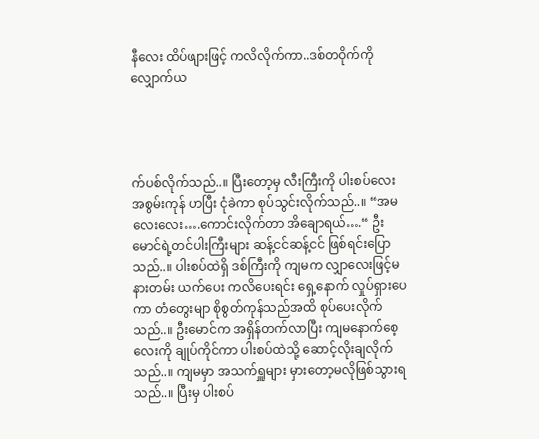နီလေး ထိပ်ဖျားဖြင့် ကလိလိုက်ကာ..ဒစ်တဝိုက်ကို လျှောက်ယ




က်ပစ်လိုက်သည်..။ ပြီးတော့မှ လီးကြီးကို ပါးစပ်လေး အစွမ်းကုန် ဟပြီး ငုံခဲကာ စုပ်သွင်းလိုက်သည်..။ “အမလေးလေး….ကောင်းလိုက်တာ အိချောရယ်….“ ဦးမောင်ရဲ့တင်ပါးကြီးများ ဆန့်ငင်ဆန့်ငင် ဖြစ်ရင်းပြောသည်..။ ပါးစပ်ထဲရှိ ဒစ်ကြီးကို ကျမက လျှာလေးဖြင့်မနားတမ်း ယက်ပေး ကလိပေးရင်း ရှေ့နောက် လှုပ်ရှားပေကာ တံတွေးမျာ စိုစွတ်ကုန်သည်အထိ စုပ်ပေးလိုက်သည်..။ ဦးမောင်က အရှိန်တက်လာပြီး ကျမနောက်စေ့လေးကို ချုပ်ကိုင်ကာ ပါးစပ်ထဲသို့ ဆောင့်လိုးချလိုက်သည်..။ ကျမမှာ အသက်ရှူများ မှားတော့မလိုဖြစ်သွားရသည်..။ ပြီးမှ ပါးစပ်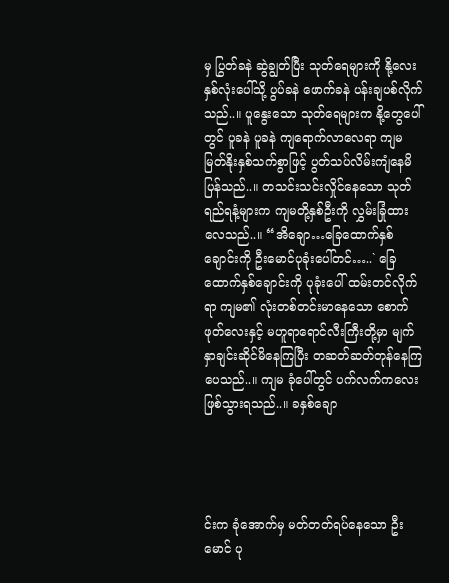မှ ပြွတ်ခနဲ ဆွဲချွတ်ပြီး သုတ်ရေများကို နို့လေးနှစ်လုံးပေါ်သို့ ပွပ်ခနဲ ဖောက်ခနဲ ပန်းချပစ်လိုက်သည်..။ ပူနွေးသော သုတ်ရေများက နို့တွေပေါ်တွင် ပူခနဲ ပူခနဲ ကျရောက်လာလေရာ ကျမမြတ်နိုးနှစ်သက်စွာဖြင့် ပွတ်သပ်လိမ်းကျံနေမိပြန်သည်..။ တသင်းသင်းလှိုင်နေသော သုတ်ရည်ရနံ့များက ကျမတို့နှစ်ဦးကို လွှမ်းခြုံထားလေသည်..။ “အိချော…ခြေထောက်နှစ်ချောင်းကို ဦးမောင်ပုခုံးပေါ်တင်…..` ခြေထောက်နှစ်ချောင်းကို ပုခုံးပေါ် ထမ်းတင်လိုက်ရာ ကျမ၏ လုံးတစ်တင်းမာနေသော စောက်ဖုတ်လေးနှင့် မဟူရာရောင်လီးကြီးတို့မှာ မျက်နှာချင်းဆိုင်မိနေကြပြီး တဆတ်ဆတ်တုန်နေကြပေသည်..။ ကျမ ခုံပေါ်တွင် ပက်လက်ကလေးဖြစ်သွားရသည်..။ ခနှစ်ချော




င်းက ခုံအောက်မှ မတ်တတ်ရပ်နေသော ဦးမောင် ပု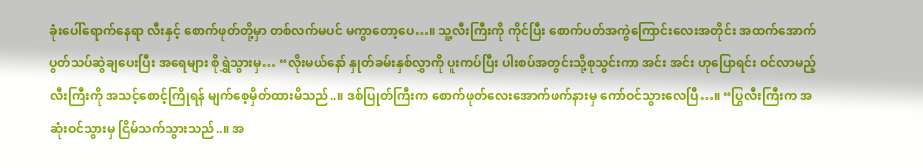ခုံးပေါ်ရောက်နေရာ လီးနှင့် စောက်ဖုတ်တို့မှာ တစ်လက်မပင် မကွာတော့ပေ…။ သူ့လီးကြီးကို ကိုင်ပြီး စောက်ပတ်အကွဲကြောင်းလေးအတိုင်း အထက်အောက် ပွတ်သပ်ဆွဲချပေးပြီး အရေများ စိုရွှဲသွားမှ… “လိုးမယ်နော် နှုတ်ခမ်းနှစ်လွှာကို ပူးကပ်ပြီး ပါးစပ်အတွင်းသို့စုသွင်းကာ အင်း အင်း ဟုပြောရင်း ဝင်လာမည့်လီးကြီးကို အသင့်စောင့်ကြိုရန် မျက်စေ့မှိတ်ထားမိသည်..။ ဒစ်ပြုတ်ကြီးက စောက်ဖုတ်လေးအောက်ဖက်နားမှ ကော်ဝင်သွားလေပြီ…။ “ပြွလီးကြီးက အဆုံးဝင်သွားမှ ငြိမ်သက်သွားသည်..။ အ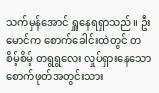သက်မှန်အောင် ရှူနေရရှာသည်။ ဦးမောင်က စောက်ခေါင်းထဲတွင် တစိမ့်စိမ့် တရွရွလေး လှုပ်ရှားနေသော စောက်ဖုတ်အတွင်းသား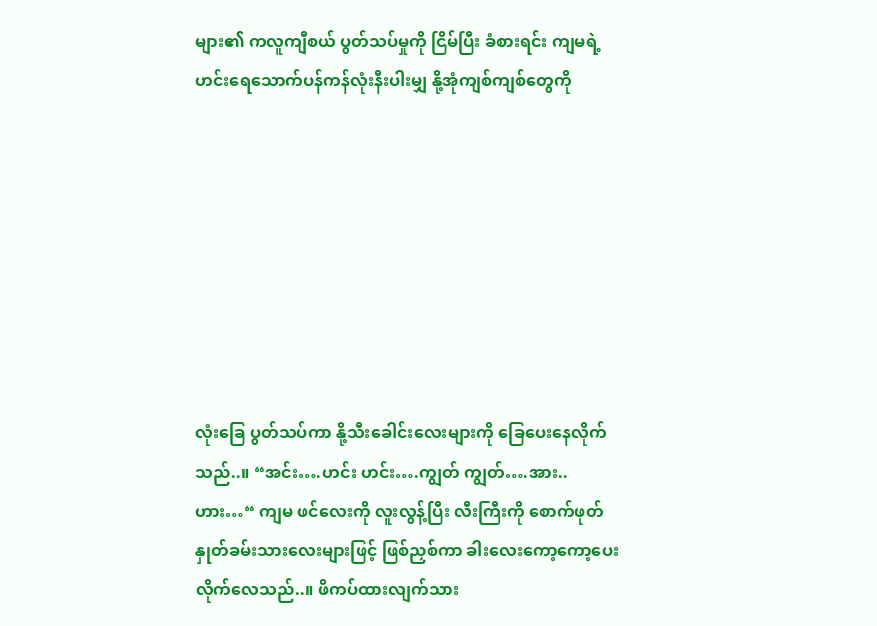များ၏ ကလူကျီစယ် ပွတ်သပ်မှုကို ငြိမ်ပြီး ခံစားရင်း ကျမရဲ့ဟင်းရေသောက်ပန်ကန်လုံးနီးပါးမျှ နို့အုံကျစ်ကျစ်တွေကို








လုံးခြေ ပွတ်သပ်ကာ နို့သီးခေါင်းလေးများကို ခြေပေးနေလိုက်သည်..။ “အင်း….ဟင်း ဟင်း….ကျွတ် ကျွတ်….အား..ဟား…“ ကျမ ဖင်လေးကို လူးလွန့်ပြီး လီးကြီးကို စောက်ဖုတ်နှုတ်ခမ်းသားလေးများဖြင့် ဖြစ်ညှစ်ကာ ခါးလေးကော့ကော့ပေးလိုက်လေသည်..။ ဖိကပ်ထားလျက်သား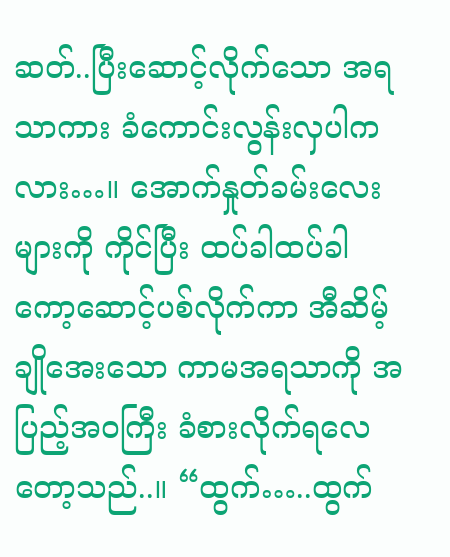ဆတ်..ပြီးဆောင့်လိုက်သော အရသာကား ခံကောင်းလွန်းလှပါကလား…။ အောက်နှုတ်ခမ်းလေးများကို ကိုင်ပြီး ထပ်ခါထပ်ခါ ကော့ဆောင့်ပစ်လိုက်ကာ အီဆိမ့်ချိုအေးသော ကာမအရသာကို အပြည့်အဝကြီး ခံစားလိုက်ရလေတော့သည်..။ “ထွက်…..ထွက်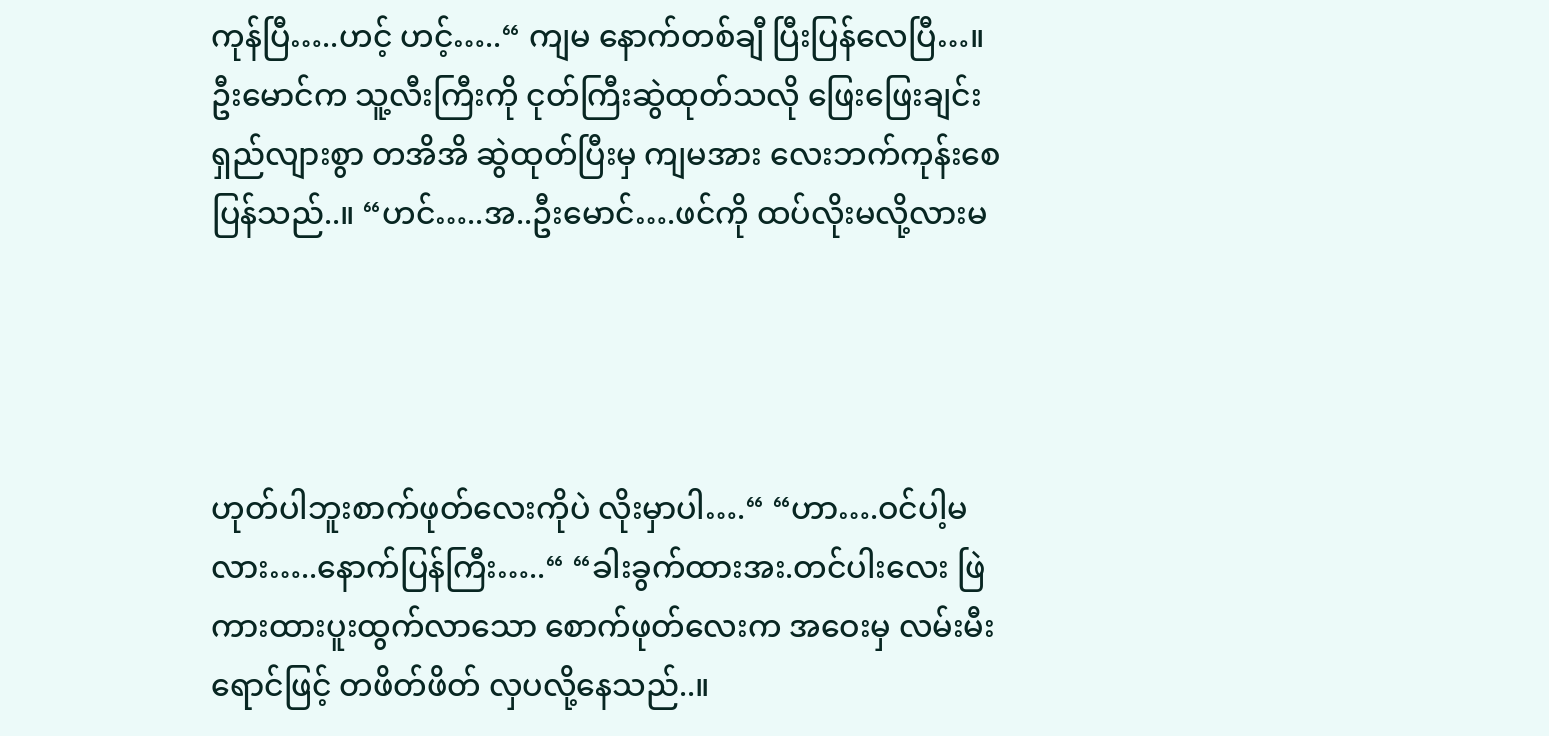ကုန်ပြီ…..ဟင့် ဟင့်…..“ ကျမ နောက်တစ်ချီ ပြီးပြန်လေပြီ…။ဦးမောင်က သူ့လီးကြီးကို ငုတ်ကြီးဆွဲထုတ်သလို ဖြေးဖြေးချင်း ရှည်လျားစွာ တအိအိ ဆွဲထုတ်ပြီးမှ ကျမအား လေးဘက်ကုန်းစေပြန်သည်..။ “ဟင်…..အ..ဦးမောင်….ဖင်ကို ထပ်လိုးမလို့လားမ




ဟုတ်ပါဘူးစာက်ဖုတ်လေးကိုပဲ လိုးမှာပါ….“ “ဟာ….ဝင်ပါ့မလား…..နောက်ပြန်ကြီး…..“ “ခါးခွက်ထားအး.တင်ပါးလေး ဖြဲကားထားပူးထွက်လာသော စောက်ဖုတ်လေးက အဝေးမှ လမ်းမီးရောင်ဖြင့် တဖိတ်ဖိတ် လှပလို့နေသည်..။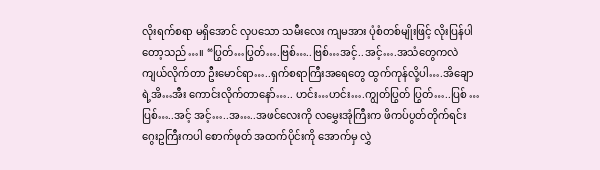လိုးရက်စရာ မရှိအောင် လှပသော သမီးလေး ကျမအား ပုံစံတစ်မျိုးဖြင့် လိုးပြန်ပါတော့သည်…။ “ပြွတ်…ပြွတ်….ဗြစ်…..ဗြစ်…အင့်..အင့်….အသံတွေကလဲ ကျယ်လိုက်တာ ဦးမောင်ရာ…..ရှက်စရာကြီးအရေတွေ ထွက်ကုန်လို့ပါ….အိချောရဲ့အိ…အီး ကောင်းလိုက်တာနော်….. ဟင်း…ဟင်း….ကျွတ်ပြွတ် ပြွတ်…..ပြစ် …ပြစ်…..အင့် အင့်…..အ…..အဖင်လေးကို လမွှေးအုံကြီးက ဖိကပ်ပွတ်တိုက်ရင်း ဂွေးဥကြီးကပါ စောက်ဖုတ် အထက်ပိုင်းကို အောက်မှ လွှဲ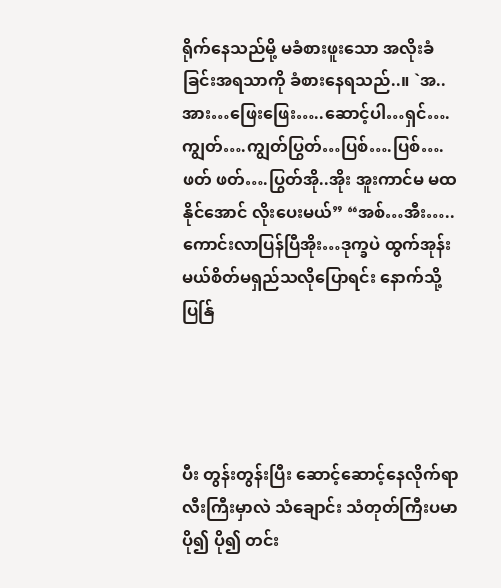ရိုက်နေသည်မို့ မခံစားဖူးသော အလိုးခံခြင်းအရသာကို ခံစားနေရသည်..။ `အ..အား…ဖြေးဖြေး…..ဆောင့်ပါ…ရှင်….ကျွတ်….ကျွတ်ပြွတ်…ပြစ်….ပြစ်….ဖတ် ဖတ်….ပြွတ်အို..အိုး အူးကာင်မ မထနိုင်အောင် လိုးပေးမယ်” “အစ်…အီး…..ကောင်းလာပြန်ပြီအိုး…ဒုက္ခပဲ ထွက်အုန်းမယ်စိတ်မရှည်သလိုပြောရင်း နောက်သို့ ပြန်ြ




ပီး တွန်းတွန်းပြီး ဆောင့်ဆောင့်နေလိုက်ရာ လီးကြီးမှာလဲ သံချောင်း သံတုတ်ကြီးပမာ ပို၍ ပို၍ တင်း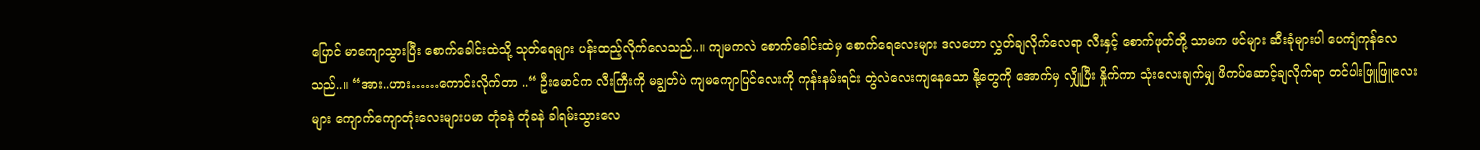ပြောင် မာကျောသွားပြီး စောက်ခေါင်းထဲသို့ သုတ်ရေများ ပန်းထည့်လိုက်လေသည်..။ ကျမကလဲ စောက်ခေါင်းထဲမှ စောက်ရေလေးများ ဒလဟော လွှတ်ချလိုက်လေရာ လီးနှင့် စောက်ဖုတ်တို့ သာမက ဖင်များ ဆီးခုံများပါ ပေကျံကုန်လေသည်..။ “အား..ဟား……ကောင်းလိုက်တာ ..“ ဦးမောင်က လီးကြီးကို မချွတ်ပဲ ကျမကျောပြင်လေးကို ကုန်းနမ်းရင်း တွဲလဲလေးကျနေသော နို့တွေကို အောက်မှ လျှိုပြီး နှိုက်ကာ သုံးလေးချက်မျှ ဖိကပ်ဆောင့်ချလိုက်ရာ တင်ပါးဖြူဖြူလေးများ ကျောက်ကျောတုံးလေးများပမာ တုံခနဲ တုံခနဲ ခါရမ်းသွားလေ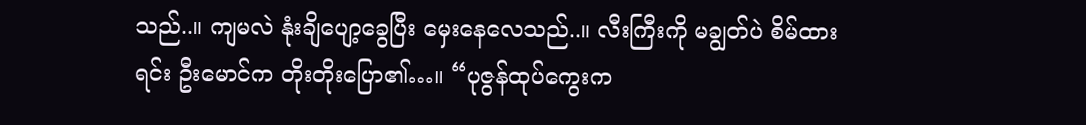သည်..။ ကျမလဲ နုံးချိပျော့ခွေပြီး မှေးနေလေသည်..။ လီးကြီးကို မချွတ်ပဲ စိမ်ထားရင်း ဦးမောင်က တိုးတိုးပြော၏…။ “ပုဇွန်ထုပ်ကွေးက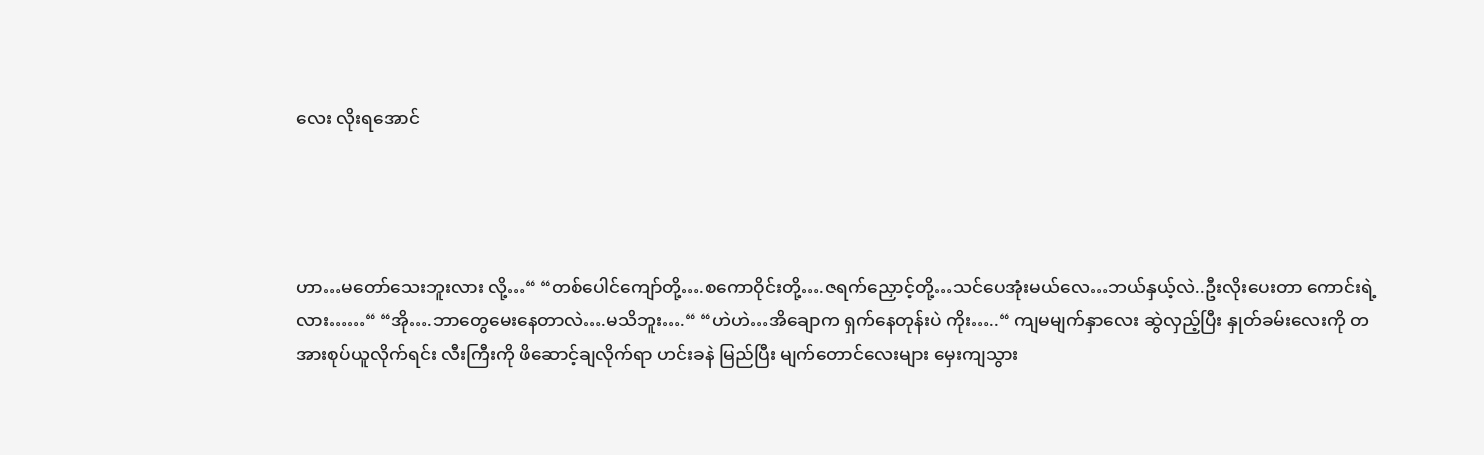လေး လိုးရအောင်




ဟာ…မတော်သေးဘူးလား လို့…“ “တစ်ပေါင်ကျော်တို့….စကောဝိုင်းတို့….ဇရက်ညှောင့်တို့…သင်ပေအုံးမယ်လေ…ဘယ်နှယ့်လဲ..ဦးလိုးပေးတာ ကောင်းရဲ့လား……“ “အို….ဘာတွေမေးနေတာလဲ….မသိဘူး….“ “ဟဲဟဲ…အိချောက ရှက်နေတုန်းပဲ ကိုး…..“ ကျမမျက်နှာလေး ဆွဲလှည့်ပြီး နှုတ်ခမ်းလေးကို တအားစုပ်ယူလိုက်ရင်း လီးကြီးကို ဖိဆောင့်ချလိုက်ရာ ဟင်းခနဲ မြည်ပြီး မျက်တောင်လေးများ မှေးကျသွား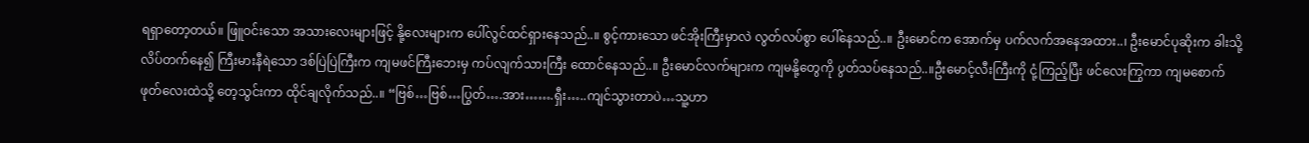ရရှာတော့တယ်။ ဖြူဝင်းသော အသားလေးများဖြင့် နို့လေးများက ပေါ်လွင်ထင်ရှားနေသည်..။ စွင့်ကားသော ဖင်အိုးကြီးမှာလဲ လွတ်လပ်စွာ ပေါ်နေသည်..။ ဦးမောင်က အောက်မှ ပက်လက်အနေအထား..၊ ဦးမောင်ပုဆိုးက ခါးသို့ လိပ်တက်နေ၍ ကြီးမားနီရဲသော ဒစ်ပြဲပြဲကြီးက ကျမဖင်ကြီးဘေးမှ ကပ်လျက်သားကြီး ထောင်နေသည်..။ ဦးမောင်လက်များက ကျမနို့တွေကို ပွတ်သပ်နေသည်..။ဦးမောင့်လီးကြီးကို ငုံ့ကြည့်ပြီး ဖင်လေးကြွကာ ကျမစောက်ဖုတ်လေးထဲသို့ တေ့သွင်းကာ ထိုင်ချလိုက်သည်..။ “ဗြစ်…ဗြစ်…ပြွတ်….အား…….ရှီး…..ကျင်သွားတာပဲ…သူ့ဟာ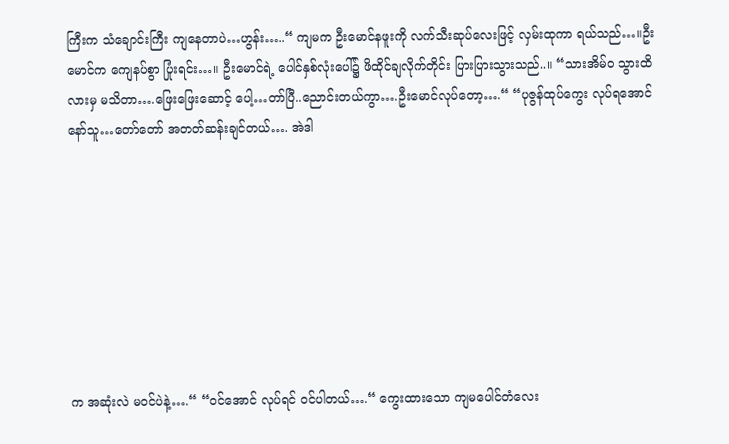ကြီးက သံချောင်းကြီး ကျနေတာပဲ…ဟွန်း…..“ ကျမက ဦးမောင်နဖူးကို လက်သီးဆုပ်လေးဖြင့် လှမ်းထုကာ ရယ်သည်…။ဦးမောင်က ကျေနပ်စွာ ပြုံးရင်း…။ ဦးမောင်ရဲ့ ပေါင်နှစ်လုံးပေါ်၌ ဖိထိုင်ချလိုက်တိုင်း ပြားပြားသွားသည်..။ “သားအိမ်ဝ သွားထိလားမှ မသိတာ….ဖြေးဖြေးဆောင့် ပေါ့…တာ်ပြီ..ညောင်းတယ်ကွာ….ဦးမောင်လုပ်တော့….“ “ပုဇွန်ထုပ်ကွေး လုပ်ရအောင်နော်သူ…တော်တော် အတတ်ဆန်းချင်တယ်…. အဲဒါ








က အဆုံးလဲ မဝင်ပဲနဲ့….“ “ဝင်အောင် လုပ်ရင် ဝင်ပါတယ်….“ ကွေးထားသော ကျမပေါင်တံလေး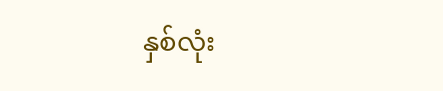နှစ်လုံး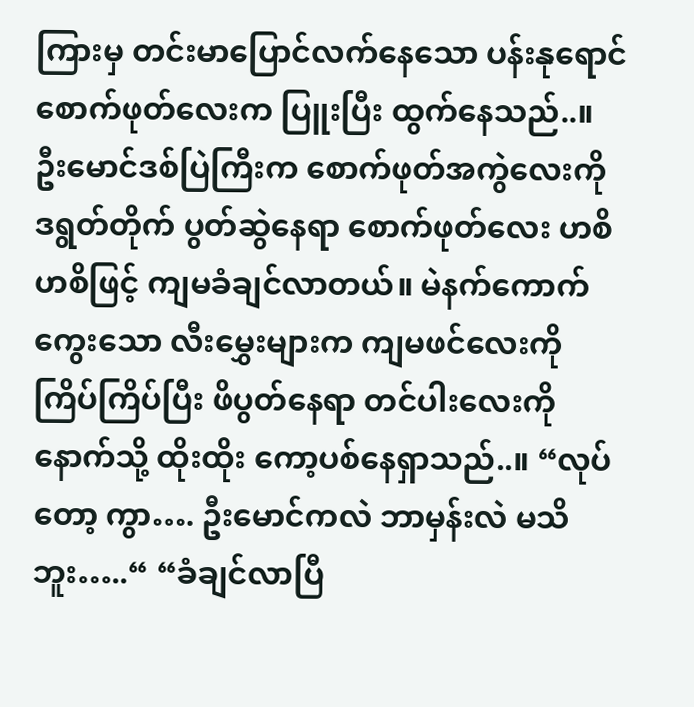ကြားမှ တင်းမာပြောင်လက်နေသော ပန်းနုရောင် စောက်ဖုတ်လေးက ပြူးပြီး ထွက်နေသည်..။ ဦးမောင်ဒစ်ပြဲကြီးက စောက်ဖုတ်အကွဲလေးကို ဒရွတ်တိုက် ပွတ်ဆွဲနေရာ စောက်ဖုတ်လေး ဟစိဟစိဖြင့် ကျမခံချင်လာတယ်။ မဲနက်ကောက်ကွေးသော လီးမွှေးများက ကျမဖင်လေးကို ကြိပ်ကြိပ်ပြီး ဖိပွတ်နေရာ တင်ပါးလေးကို နောက်သို့ ထိုးထိုး ကော့ပစ်နေရှာသည်..။ “လုပ်တော့ ကွာ…. ဦးမောင်ကလဲ ဘာမှန်းလဲ မသိဘူး…..“ “ခံချင်လာပြီ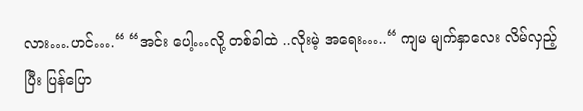လား….ဟင်….“ “အင်း ပေါ့…လို့ တစ်ခါထဲ ..လိုးမဲ့ အရေး…..“ ကျမ မျက်နှာလေး လိမ်လှည့်ပြီး ပြန်ပြော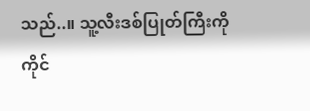သည်..။ သူ့လီးဒစ်ပြုတ်ကြီးကို ကိုင်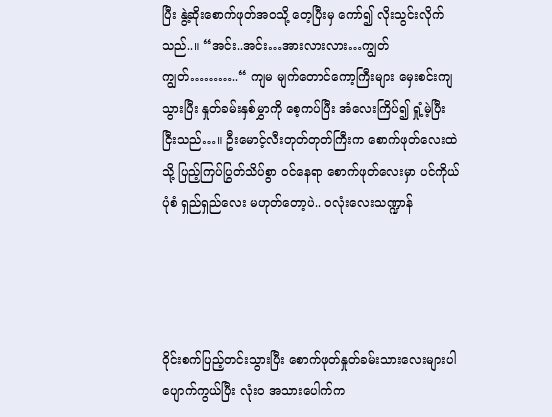ပြီး နွဲ့ဆိုးစောက်ဖုတ်အဝသို့ တေ့ပြီးမှ ကော်၍ လိုးသွင်းလိုက်သည်..။ “အင်း..အင်း…အားလားလား…ကျွတ် ကျွတ်………..“ ကျမ မျက်တောင်ကော့ကြီးများ မှေးစင်းကျသွားပြီး နှုတ်ခမ်းနှစ်မွှာကို စေ့ကပ်ပြီး အံလေးကြိပ်၍ ရှုံ့မဲ့ပြီး ငြီးသည်…။ ဦးမောင့်လီးတုတ်တုတ်ကြီးက စောက်ဖုတ်လေးထဲသို့ ပြည့်ကြပ်ပြွတ်သိပ်စွာ ဝင်နေရာ စောက်ဖုတ်လေးမှာ ပင်ကိုယ်ပုံစံ ရှည်ရှည်လေး မဟုတ်တော့ပဲ.. ဝလုံးလေးသဏ္ဍာန်




ဝိုင်းစက်ပြည့်တင်းသွားပြီး စောက်ဖုတ်နှုတ်ခမ်းသားလေးများပါ ပျောက်ကွယ်ပြီး လုံးဝ အသားပေါက်က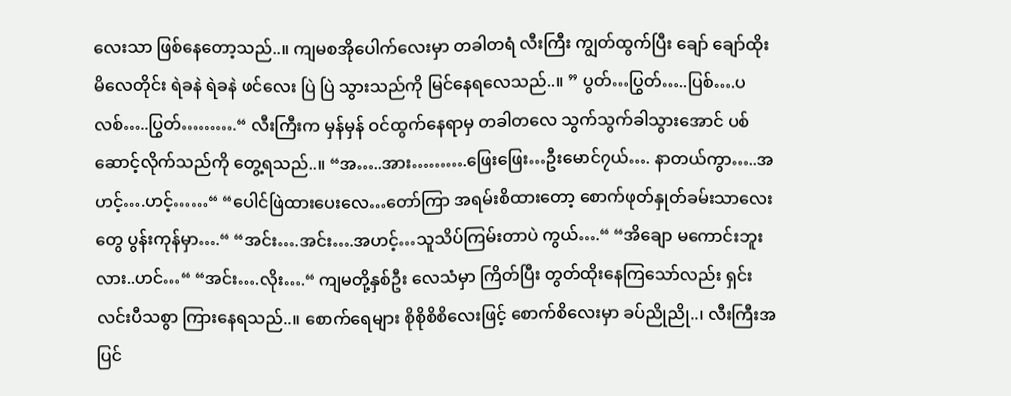လေးသာ ဖြစ်နေတော့သည်..။ ကျမစအိုပေါက်လေးမှာ တခါတရံ လီးကြီး ကျွတ်ထွက်ပြီး ချော် ချော်ထိုးမိလေတိုင်း ရဲခနဲ ရဲခနဲ ဖင်လေး ပြဲ ပြဲ သွားသည်ကို မြင်နေရလေသည်..။ ” ပွတ်…ပြွတ်…..ပြစ်….ပလစ်…..ပြွတ်……….“ လီးကြီးက မှန်မှန် ဝင်ထွက်နေရာမှ တခါတလေ သွက်သွက်ခါသွားအောင် ပစ်ဆောင့်လိုက်သည်ကို တွေ့ရသည်..။ “အ…..အား……….ဖြေးဖြေး…ဦးမောင်၇ယ်…. နာတယ်ကွာ…..အဟင့်….ဟင့်……“ “ပေါင်ဖြဲထားပေးလေ…တော်ကြာ အရမ်းစိထားတော့ စောက်ဖုတ်နှုတ်ခမ်းသာလေးတွေ ပွန်းကုန်မှာ….“ “အင်း….အင်း….အဟင့်…သူသိပ်ကြမ်းတာပဲ ကွယ်….“ “အိချော မကောင်းဘူးလား..ဟင်…“ “အင်း….လိုး….“ ကျမတို့နှစ်ဦး လေသံမှာ ကြိတ်ပြီး တွတ်ထိုးနေကြသော်လည်း ရှင်းလင်းပီသစွာ ကြားနေရသည်..။ စောက်ရေများ စိုစိုစိစိလေးဖြင့် စောက်စိလေးမှာ ခပ်ညိုညို..၊ လီးကြီးအပြင်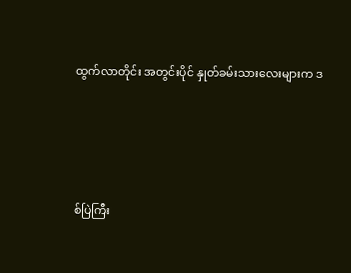ထွက်လာတိုင်း အတွင်းပိုင် နှုတ်ခမ်းသားလေးများက ဒ




စ်ပြဲကြီး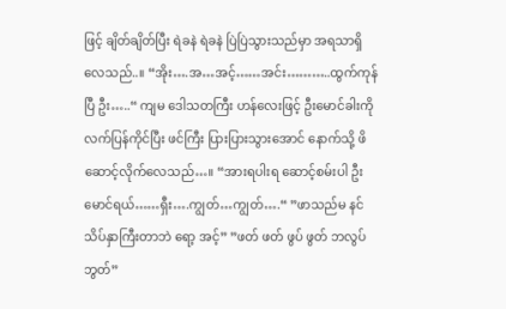ဖြင့် ချိတ်ချိတ်ပြီး ရဲခနဲ ရဲခနဲ ပြဲပြဲသွားသည်မှာ အရသာရှိလေသည်..။ “အိုး….အ…အင့်……အင်း………..ထွက်ကုန်ပြီ ဦး…..“ ကျမ ဒေါသတကြီး ဟန်လေးဖြင့် ဦးမောင်ခါးကို လက်ပြန်ကိုင်ပြီး ဖင်ကြီး ပြားပြားသွားအောင် နောက်သို့ ဖိဆောင့်လိုက်လေသည်…။ “အားရပါးရ ဆောင့်စမ်းပါ ဦးမောင်ရယ်……ရှီး….ကျွတ်…ကျွတ်….“ ”ဖာသည်မ နင် သိပ်နှာကြီးတာဘဲ ရော့ အင့်” ”ဖတ် ဖတ် ဖွပ် ဖွတ် ဘလွပ် ဘွတ်”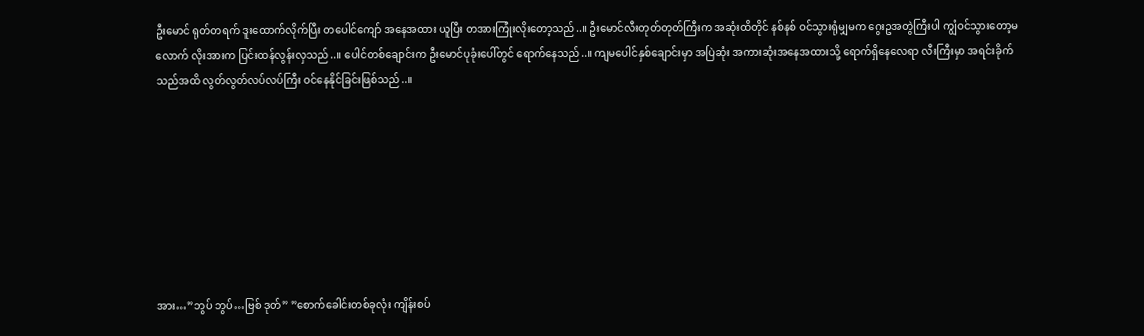ဦးမောင် ရုတ်တရက် ဒူးထောက်လိုက်ပြီး တပေါင်ကျော် အနေအထား ယူပြီး တအားကြုံးလိုးတော့သည်..။ ဦးမောင်လီးတုတ်တုတ်ကြီးက အဆုံးထိတိုင် နစ်နစ် ဝင်သွားရုံမျှမက ဂွေးဥအတွဲကြီးပါ ကျွံဝင်သွားတော့မလောက် လိုးအားက ပြင်းထန်လွန်းလှသည်..။ ပေါင်တစ်ချောင်းက ဦးမောင်ပုခုံးပေါ်တွင် ရောက်နေသည်..။ ကျမပေါင်နှစ်ချောင်းမှာ အပြဲဆုံး အကားဆုံးအနေအထားသို့ ရောက်ရှိနေလေရာ လီးကြီးမှာ အရင်းခိုက်သည်အထိ လွတ်လွတ်လပ်လပ်ကြီး ဝင်နေနိုင်ခြင်းဖြစ်သည်..။








အား…”ဘွပ် ဘွပ်…ဗြစ် ဒုတ်” ”စောက်ခေါင်းတစ်ခုလုံး ကျိန်းစပ်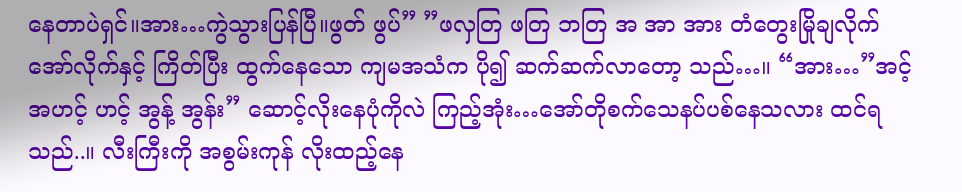နေတာပဲရှင်။အား…ကွဲသွားပြန်ပြီ။ဖွတ် ဖွပ်” ”ဖလှတြ ဖတြ ဘတြ အ အာ အား တံတွေးမြိုချလိုက် အော်လိုက်နှင့် ကြိတ်ပြီး ထွက်နေသော ကျမအသံက ပို၍ ဆက်ဆက်လာတော့ သည်…။ “အား…”အင့် အဟင့် ဟင့် အွန့် အွန်း” ဆောင့်လိုးနေပုံကိုလဲ ကြည့်အုံး…အော်တိုစက်သေနပ်ပစ်နေသလား ထင်ရသည်..။ လီးကြီးကို အစွမ်းကုန် လိုးထည့်နေ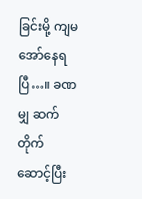ခြင်းမို့ ကျမ အော်နေရပြီ…။ ခဏမျှ ဆက်တိုက်ဆောင့်ပြီး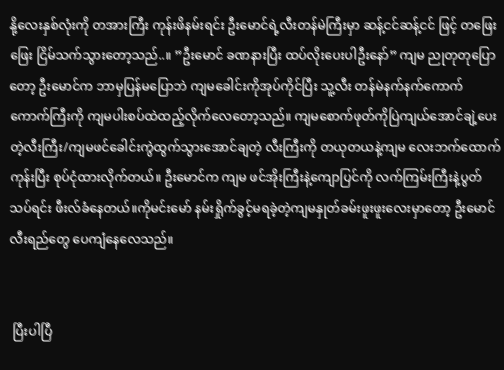နို့လေးနှစ်လုံးကို တအားကြီး ကုန်းဖိနမ်းရင်း ဦးမောင်ရဲ့လီးတန်မဲကြီးမှာ ဆန့်ငင်ဆန့်ငင် ဖြင့် တဖြေးဖြေး ငြိမ်သက်သွားတော့သည်..။ ”ဦးမောင် ခဏနားပြီး ထပ်လိုးပေးပါဦးနော်” ကျမ ညုတုတုပြောတော့ ဦးမောင်က ဘာမှပြန်မပြောဘဲ ကျမခေါင်းကိုအုပ်ကိုင်ပြီး သူ့လီး တန်မဲနက်နက်ကောက်ကောက်ကြီးကို ကျမပါးစပ်ထဲထည့်လိုက်လေတော့သည်။ ကျမစောက်ဖုတ်ကိုပြဲကျယ်အောင်ချဲ့ပေးတဲ့လီးကြီး/ကျမဖင်ခေါင်းကွဲထွက်သွားအောင်ချတဲ့ လီးကြီးကို တယုတယနဲ့ကျမ လေးဘက်ထောက်ကုန်းပြီး စုပ်ငုံထားလိုက်တယ်။ ဦးမောင်က ကျမ ဖင်အိုးကြီးနဲ့ကျောပြင်ကို လက်ကြမ်းကြီးနဲ့ပွတ်သပ်ရင်း ဖီးလ်ခံနေတယ်။ကိုမင်းမော် နမ်းရှိုက်ခွင့်မရခဲ့တဲ့ကျမနှုတ်ခမ်းဖူးဖူးလေးမှာတော့ ဦးမောင်လီးရည်တွေ ပေကျံနေလေသည်။


 ပြီးပါပြီ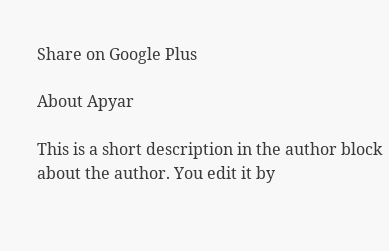Share on Google Plus

About Apyar

This is a short description in the author block about the author. You edit it by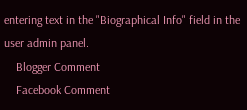entering text in the "Biographical Info" field in the user admin panel.
    Blogger Comment
    Facebook Comment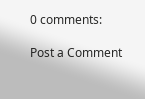0 comments:

Post a Comment